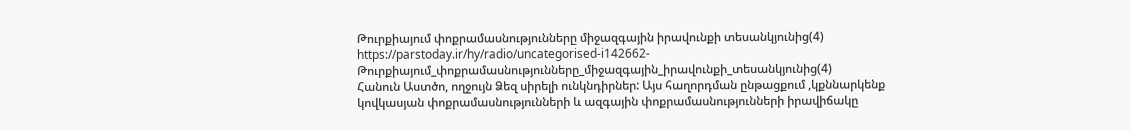Թուրքիայում փոքրամասնությունները միջազգային իրավունքի տեսանկյունից(4)
https://parstoday.ir/hy/radio/uncategorised-i142662-Թուրքիայում_փոքրամասնությունները_միջազգային_իրավունքի_տեսանկյունից(4)
Հանուն Աստծո, ողջույն Ձեզ սիրելի ունկնդիրներ: Այս հաղորդման ընթացքում ,կքննարկենք կովկասյան փոքրամասնությունների և ազգային փոքրամասնությունների իրավիճակը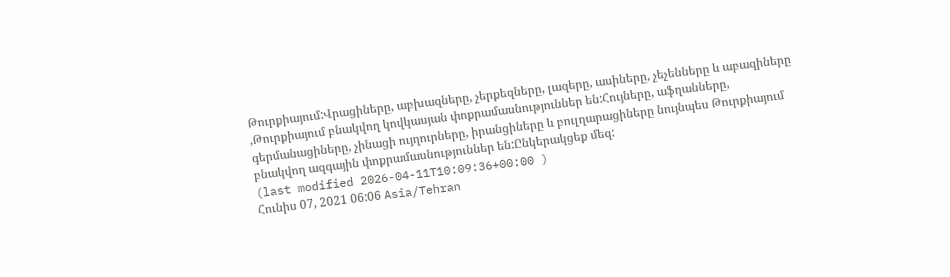Թուրքիայում:Վրացիները, աբխազները, չերքեզները, լազերը, ասիները, չեչենները և աբազիները ,Թուրքիայում բնակվող կովկասյան փոքրամասնություններ են:Հույները, աֆղանները, գերմանացիները, չինացի ույղուրները, իրանցիները և բուլղարացիները նույնպես Թուրքիայում բնակվող ազգային փոքրամասնություններ են:Ընկերակցեք մեզ:
(last modified 2026-04-11T10:09:36+00:00 )
Հունիս 07, 2021 06:06 Asia/Tehran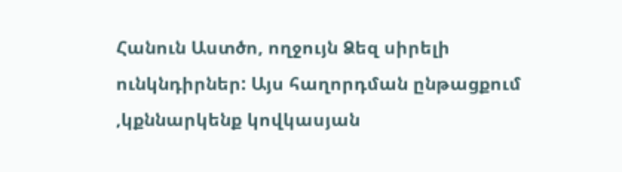Հանուն Աստծո, ողջույն Ձեզ սիրելի ունկնդիրներ: Այս հաղորդման ընթացքում ,կքննարկենք կովկասյան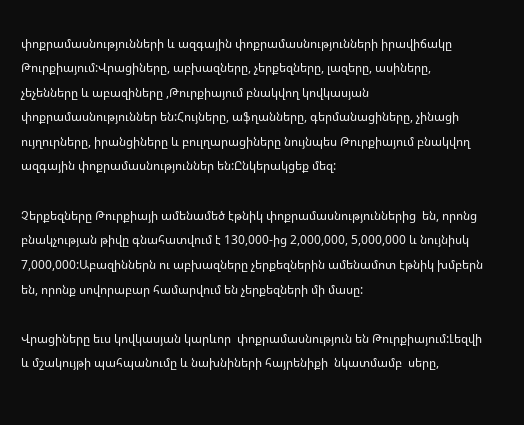փոքրամասնությունների և ազգային փոքրամասնությունների իրավիճակը Թուրքիայում:Վրացիները, աբխազները, չերքեզները, լազերը, ասիները, չեչենները և աբազիները ,Թուրքիայում բնակվող կովկասյան փոքրամասնություններ են:Հույները, աֆղանները, գերմանացիները, չինացի ույղուրները, իրանցիները և բուլղարացիները նույնպես Թուրքիայում բնակվող ազգային փոքրամասնություններ են:Ընկերակցեք մեզ:

Չերքեզները Թուրքիայի ամենամեծ էթնիկ փոքրամասնություններից  են, որոնց բնակչության թիվը գնահատվում է 130,000-ից 2,000,000, 5,000,000 և նույնիսկ 7,000,000:Աբազիններն ու աբխազները չերքեզներին ամենամոտ էթնիկ խմբերն են, որոնք սովորաբար համարվում են չերքեզների մի մասը:

Վրացիները եւս կովկասյան կարևոր  փոքրամասնություն են Թուրքիայում:Լեզվի և մշակույթի պահպանումը և նախնիների հայրենիքի  նկատմամբ  սերը,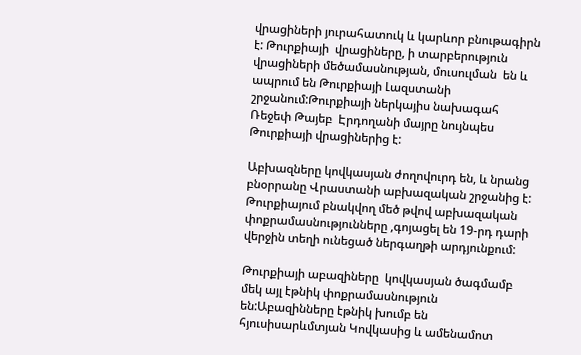վրացիների յուրահատուկ և կարևոր բնութագիրն է: Թուրքիայի  վրացիները, ի տարբերություն վրացիների մեծամասնության, մուսուլման  են և ապրում են Թուրքիայի Լազստանի շրջանում:Թուրքիայի ներկայիս նախագահ Ռեջեփ Թայեբ  Էրդողանի մայրը նույնպես Թուրքիայի վրացիներից է:

Աբխազները կովկասյան ժողովուրդ են, և նրանց բնօրրանը Վրաստանի աբխազական շրջանից է: Թուրքիայում բնակվող մեծ թվով աբխազական  փոքրամասնությունները ,գոյացել են 19-րդ դարի վերջին տեղի ունեցած ներգաղթի արդյունքում:

Թուրքիայի աբազիները  կովկասյան ծագմամբ մեկ այլ էթնիկ փոքրամասնություն են:Աբազինները էթնիկ խումբ են հյուսիսարևմտյան Կովկասից և ամենամոտ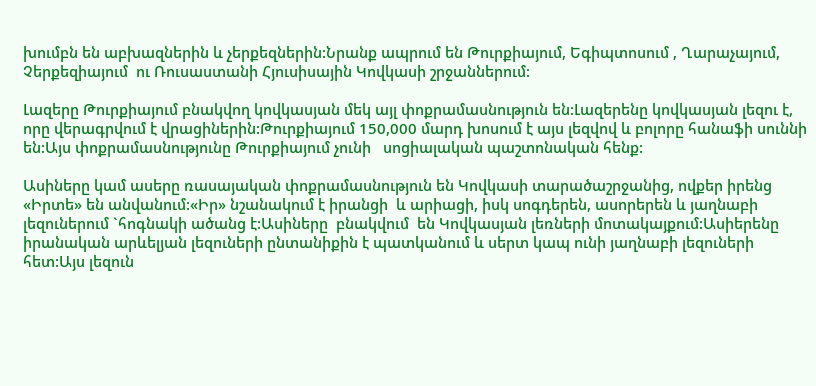խումբն են աբխազներին և չերքեզներին:Նրանք ապրում են Թուրքիայում, Եգիպտոսում , Ղարաչայում, Չերքեզիայում  ու Ռուսաստանի Հյուսիսային Կովկասի շրջաններում:

Լազերը Թուրքիայում բնակվող կովկասյան մեկ այլ փոքրամասնություն են:Լազերենը կովկասյան լեզու է, որը վերագրվում է վրացիներին:Թուրքիայում 150,000 մարդ խոսում է այս լեզվով և բոլորը հանաֆի սուննի են:Այս փոքրամասնությունը Թուրքիայում չունի   սոցիալական պաշտոնական հենք:

Ասիները կամ ասերը ռասայական փոքրամասնություն են Կովկասի տարածաշրջանից, ովքեր իրենց «Իրտե» են անվանում:«Իր» նշանակում է իրանցի  և արիացի, իսկ սոգդերեն, ասորերեն և յաղնաբի լեզուներում `հոգնակի ածանց է:Ասիները  բնակվում  են Կովկասյան լեռների մոտակայքում:Ասիերենը  իրանական արևելյան լեզուների ընտանիքին է պատկանում և սերտ կապ ունի յաղնաբի լեզուների հետ:Այս լեզուն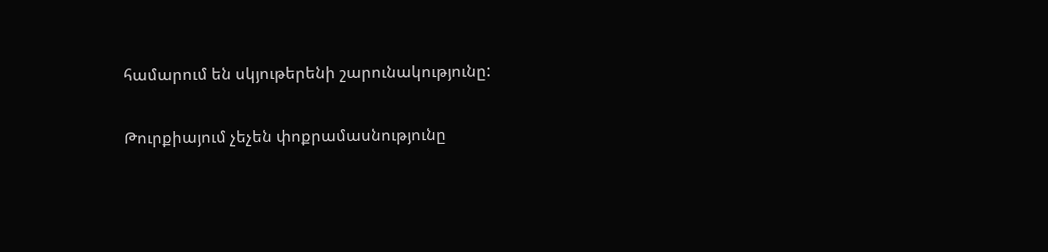համարում են սկյութերենի շարունակությունը:

Թուրքիայում չեչեն փոքրամասնությունը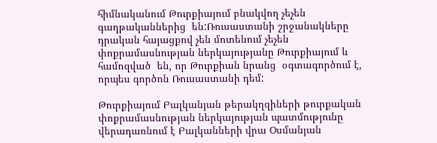հիմնականում Թուրքիայում բնակվող չեչեն գաղթականներից  են:Ռուսաստանի շրջանակները դրական հայացքով չեն մոտենում չեչեն փոքրամասնության ներկայությանը Թուրքիայում և համոզված  են, որ Թուրքիան նրանց  օգտագործում է, որպես գործոն Ռուսաստանի դեմ:

Թուրքիայում Բալկանյան թերակղզիների թուրքական փոքրամասնության ներկայության պատմությունը վերադառնում է Բալկանների վրա Օսմանյան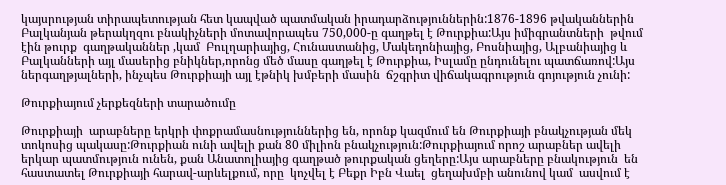կայսրության տիրապետության հետ կապված պատմական իրադարձություններին:1876-1896 թվականներին Բալկանյան թերակղզու բնակիչների մոտավորապես 750,000-ը գաղթել է Թուրքիա:Այս իմիգրանտների  թվում էին թուրք  գաղթականներ ,կամ  Բուլղարիայից, Հունաստանից, Մակեդոնիայից, Բոսնիայից, Ալբանիայից և Բալկանների այլ մասերից բնիկներ,որոնց մեծ մասը գաղթել է Թուրքիա, Իսլամը ընդունելու պատճառով:Այս ներգաղթյալների, ինչպես Թուրքիայի այլ էթնիկ խմբերի մասին  ճշգրիտ վիճակագրություն գոյություն չունի:

Թուրքիայում չերքեզների տարածումը

Թուրքիայի  արաբները երկրի փոքրամասնություններից են, որոնք կազմում են Թուրքիայի բնակչության մեկ տոկոսից պակասը:Թուրքիան ունի ավելի քան 80 միլիոն բնակչություն:Թուրքիայում որոշ արաբներ ավելի երկար պատմություն ունեն, քան Անատոլիայից գաղթած թուրքական ցեղերը:Այս արաբները բնակություն  են հաստատել Թուրքիայի հարավ-արևելքում, որը  կոչվել է Բեքր Իբն Վաել  ցեղախմբի անունով կամ  ասվում է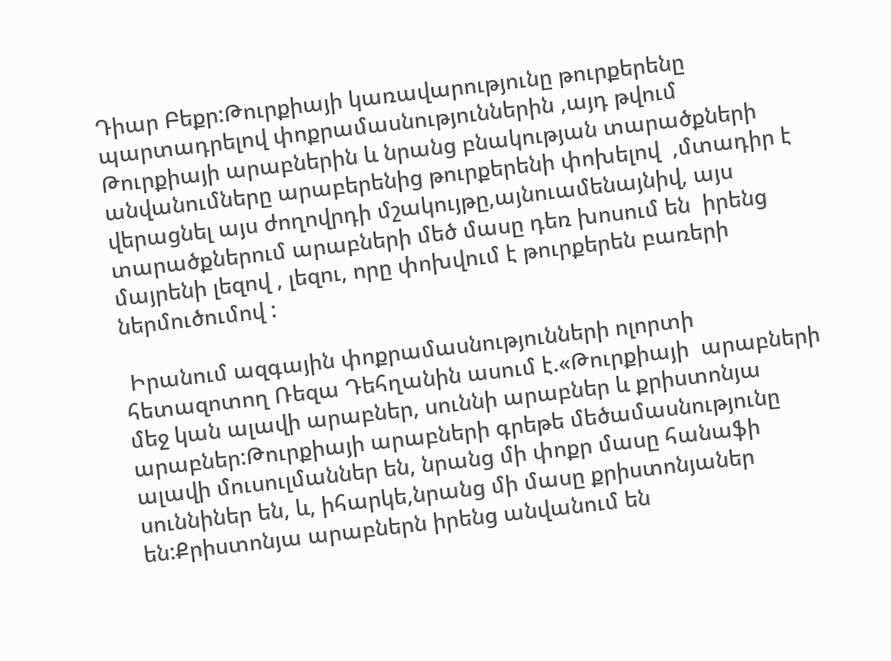Դիար Բեքր:Թուրքիայի կառավարությունը թուրքերենը պարտադրելով փոքրամասնություններին ,այդ թվում Թուրքիայի արաբներին և նրանց բնակության տարածքների անվանումները արաբերենից թուրքերենի փոխելով  ,մտադիր է վերացնել այս ժողովրդի մշակույթը,այնուամենայնիվ, այս տարածքներում արաբների մեծ մասը դեռ խոսում են  իրենց մայրենի լեզով , լեզու, որը փոխվում է թուրքերեն բառերի ներմուծումով :

 Իրանում ազգային փոքրամասնությունների ոլորտի հետազոտող Ռեզա Դեհղանին ասում է.«Թուրքիայի  արաբների մեջ կան ալավի արաբներ, սուննի արաբներ և քրիստոնյա արաբներ:Թուրքիայի արաբների գրեթե մեծամասնությունը  ալավի մուսուլմաններ են, նրանց մի փոքր մասը հանաֆի սուննիներ են, և, իհարկե,նրանց մի մասը քրիստոնյաներ են:Քրիստոնյա արաբներն իրենց անվանում են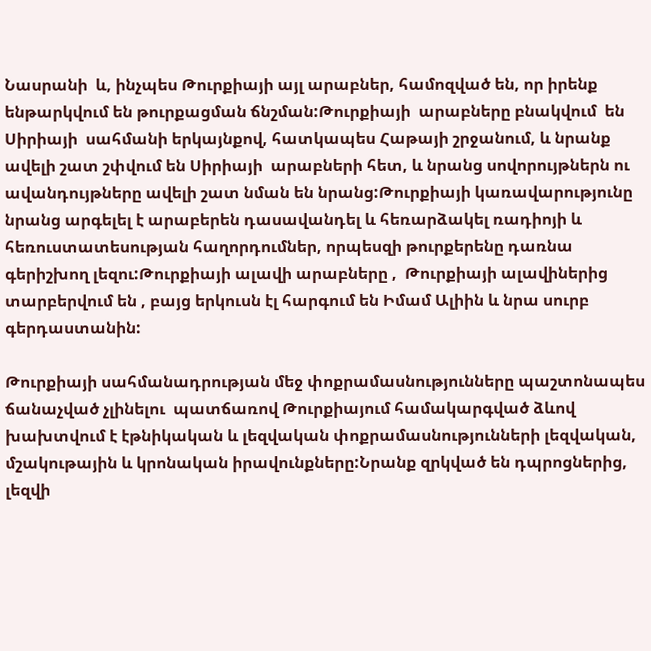Նասրանի  և, ինչպես Թուրքիայի այլ արաբներ, համոզված են, որ իրենք ենթարկվում են թուրքացման ճնշման:Թուրքիայի  արաբները բնակվում  են Սիրիայի  սահմանի երկայնքով, հատկապես Հաթայի շրջանում, և նրանք ավելի շատ շփվում են Սիրիայի  արաբների հետ, և նրանց սովորույթներն ու ավանդույթները ավելի շատ նման են նրանց:Թուրքիայի կառավարությունը նրանց արգելել է արաբերեն դասավանդել և հեռարձակել ռադիոյի և հեռուստատեսության հաղորդումներ, որպեսզի թուրքերենը դառնա գերիշխող լեզու:Թուրքիայի ալավի արաբները ,  Թուրքիայի ալավիներից տարբերվում են , բայց երկուսն էլ հարգում են Իմամ Ալիին և նրա սուրբ գերդաստանին:

Թուրքիայի սահմանադրության մեջ փոքրամասնությունները պաշտոնապես ճանաչված չլինելու  պատճառով Թուրքիայում համակարգված ձևով խախտվում է էթնիկական և լեզվական փոքրամասնությունների լեզվական, մշակութային և կրոնական իրավունքները:Նրանք զրկված են դպրոցներից, լեզվի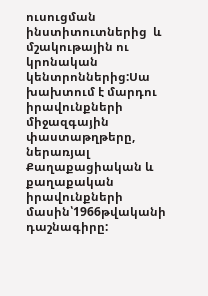ուսուցման ինստիտուտներից  և մշակութային ու կրոնական կենտրոններից:Սա խախտում է մարդու իրավունքների միջազգային փաստաթղթերը, ներառյալ Քաղաքացիական և քաղաքական իրավունքների մասին՝1966թվականի դաշնագիրը: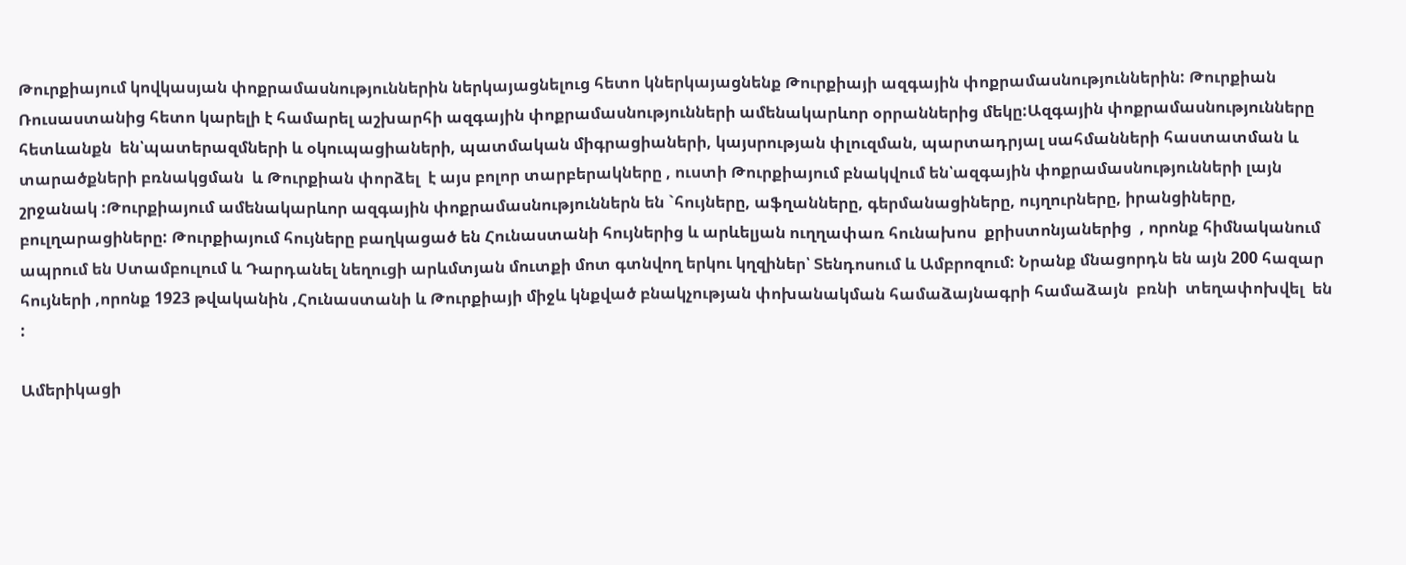Թուրքիայում կովկասյան փոքրամասնություններին ներկայացնելուց հետո կներկայացնենք Թուրքիայի ազգային փոքրամասնություններին: Թուրքիան Ռուսաստանից հետո կարելի է համարել աշխարհի ազգային փոքրամասնությունների ամենակարևոր օրրաններից մեկը:Ազգային փոքրամասնությունները հետևանքն  են՝պատերազմների և օկուպացիաների, պատմական միգրացիաների, կայսրության փլուզման, պարտադրյալ սահմանների հաստատման և տարածքների բռնակցման  և Թուրքիան փորձել  է այս բոլոր տարբերակները , ուստի Թուրքիայում բնակվում են՝ազգային փոքրամասնությունների լայն շրջանակ :Թուրքիայում ամենակարևոր ազգային փոքրամասնություններն են `հույները, աֆղանները, գերմանացիները, ույղուրները, իրանցիները, բուլղարացիները: Թուրքիայում հույները բաղկացած են Հունաստանի հույներից և արևելյան ուղղափառ հունախոս  քրիստոնյաներից  , որոնք հիմնականում ապրում են Ստամբուլում և Դարդանել նեղուցի արևմտյան մուտքի մոտ գտնվող երկու կղզիներ՝ Տենդոսում և Ամբրոզում: Նրանք մնացորդն են այն 200 հազար հույների ,որոնք 1923 թվականին ,Հունաստանի և Թուրքիայի միջև կնքված բնակչության փոխանակման համաձայնագրի համաձայն  բռնի  տեղափոխվել  են  :

Ամերիկացի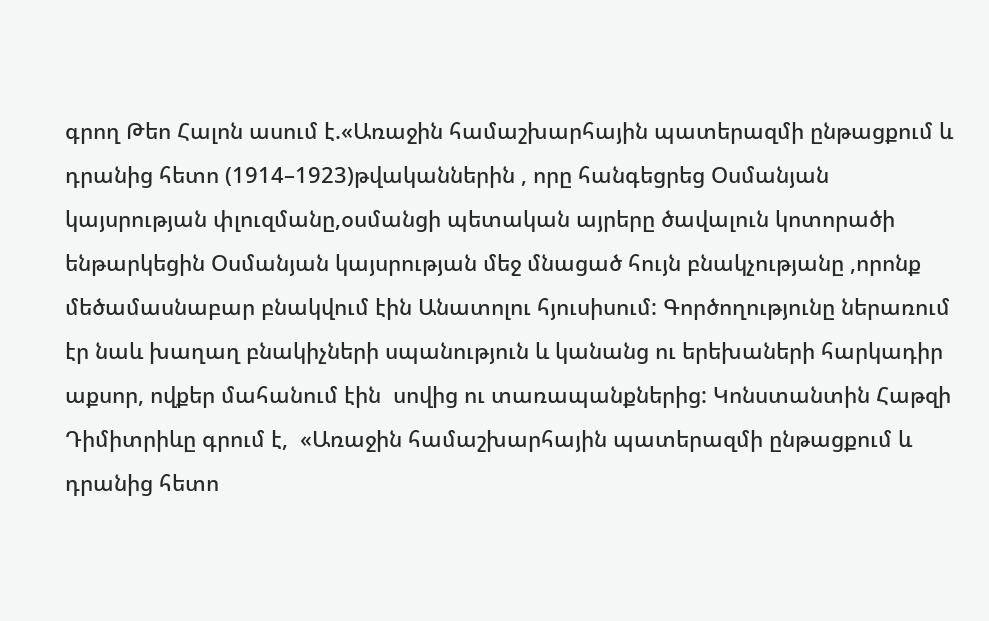գրող Թեո Հալոն ասում է.«Առաջին համաշխարհային պատերազմի ընթացքում և դրանից հետո (1914–1923)թվականներին , որը հանգեցրեց Օսմանյան կայսրության փլուզմանը,օսմանցի պետական այրերը ծավալուն կոտորածի ենթարկեցին Օսմանյան կայսրության մեջ մնացած հույն բնակչությանը ,որոնք մեծամասնաբար բնակվում էին Անատոլու հյուսիսում: Գործողությունը ներառում էր նաև խաղաղ բնակիչների սպանություն և կանանց ու երեխաների հարկադիր աքսոր, ովքեր մահանում էին  սովից ու տառապանքներից: Կոնստանտին Հաթզի Դիմիտրիևը գրում է,  «Առաջին համաշխարհային պատերազմի ընթացքում և դրանից հետո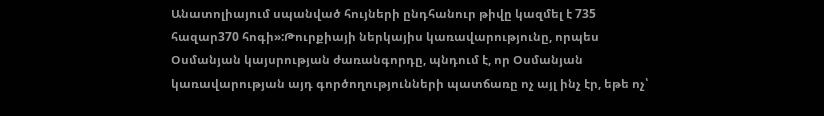Անատոլիայում սպանված հույների ընդհանուր թիվը կազմել է 735 հազար370 հոգի»:Թուրքիայի ներկայիս կառավարությունը, որպես Օսմանյան կայսրության ժառանգորդը, պնդում է, որ Օսմանյան կառավարության այդ գործողությունների պատճառը ոչ այլ ինչ էր, եթե ոչ՝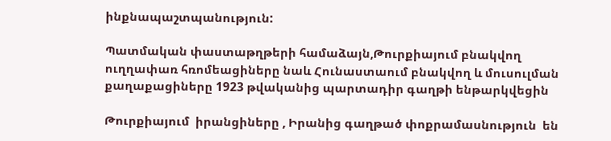ինքնապաշտպանություն:

Պատմական փաստաթղթերի համաձայն,Թուրքիայում բնակվող ուղղափառ հռոմեացիները նաև Հունաստաում բնակվող և մուսուլման քաղաքացիները 1923 թվականից պարտադիր գաղթի ենթարկվեցին

Թուրքիայում  իրանցիները , Իրանից գաղթած փոքրամասնություն  են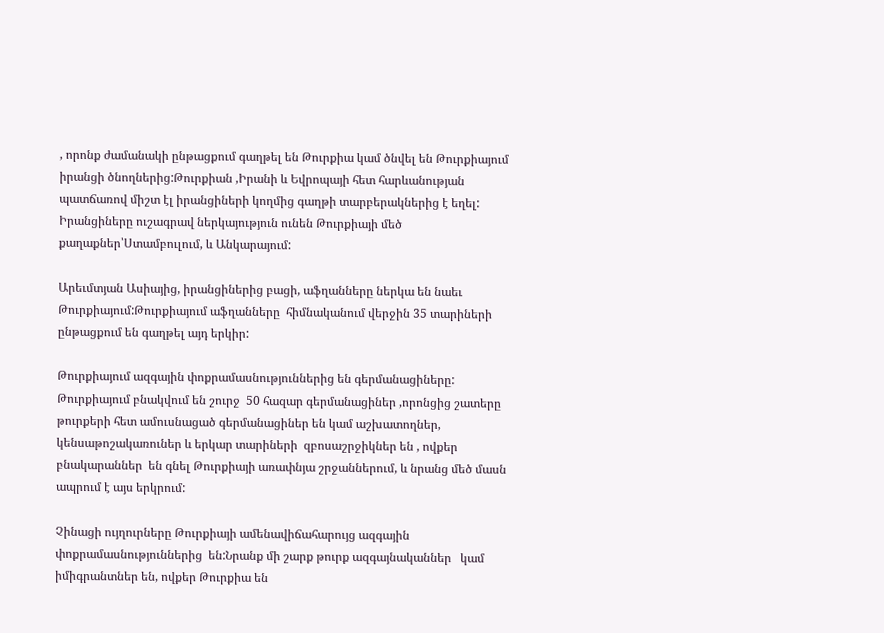, որոնք ժամանակի ընթացքում գաղթել են Թուրքիա կամ ծնվել են Թուրքիայում իրանցի ծնողներից:Թուրքիան ,Իրանի և Եվրոպայի հետ հարևանության պատճառով միշտ էլ իրանցիների կողմից գաղթի տարբերակներից է եղել: Իրանցիները ուշագրավ ներկայություն ունեն Թուրքիայի մեծ քաղաքներ՝Ստամբուլում, և Անկարայում:

Արեւմտյան Ասիայից, իրանցիներից բացի, աֆղանները ներկա են նաեւ Թուրքիայում:Թուրքիայում աֆղանները  հիմնականում վերջին 35 տարիների ընթացքում են գաղթել այդ երկիր:

Թուրքիայում ազգային փոքրամասնություններից են գերմանացիները: Թուրքիայում բնակվում են շուրջ  50 հազար գերմանացիներ ,որոնցից շատերը թուրքերի հետ ամուսնացած գերմանացիներ են կամ աշխատողներ, կենսաթոշակառուներ և երկար տարիների  զբոսաշրջիկներ են , ովքեր բնակարաններ  են գնել Թուրքիայի առափնյա շրջաններում, և նրանց մեծ մասն   ապրում է այս երկրում:

Չինացի ույղուրները Թուրքիայի ամենավիճահարույց ազգային փոքրամասնություններից  են:Նրանք մի շարք թուրք ազգայնականներ   կամ իմիգրանտներ են, ովքեր Թուրքիա են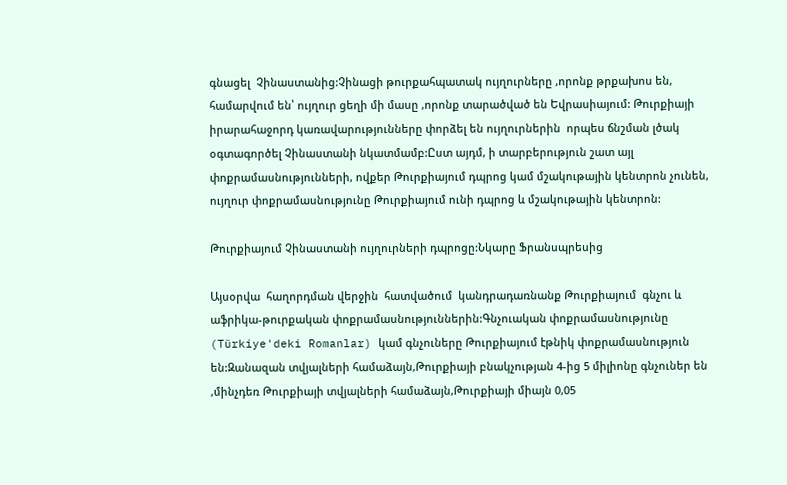գնացել  Չինաստանից:Չինացի թուրքահպատակ ույղուրները ,որոնք թրքախոս են,  համարվում են՝ ույղուր ցեղի մի մասը ,որոնք տարածված են Եվրասիայում: Թուրքիայի իրարահաջորդ կառավարությունները փորձել են ույղուրներին  որպես ճնշման լծակ  օգտագործել Չինաստանի նկատմամբ:Ըստ այդմ, ի տարբերություն շատ այլ փոքրամասնությունների, ովքեր Թուրքիայում դպրոց կամ մշակութային կենտրոն չունեն, ույղուր փոքրամասնությունը Թուրքիայում ունի դպրոց և մշակութային կենտրոն:

Թուրքիայում Չինաստանի ույղուրների դպրոցը:Նկարը Ֆրանսպրեսից

Այսօրվա  հաղորդման վերջին  հատվածում  կանդրադառնանք Թուրքիայում  գնչու և աֆրիկա-թուրքական փոքրամասնություններին:Գնչուական փոքրամասնությունը (Türkiye'deki Romanlar) կամ գնչուները Թուրքիայում էթնիկ փոքրամասնություն են:Զանազան տվյալների համաձայն,Թուրքիայի բնակչության 4-ից 5 միլիոնը գնչուներ են ,մինչդեռ Թուրքիայի տվյալների համաձայն,Թուրքիայի միայն 0,05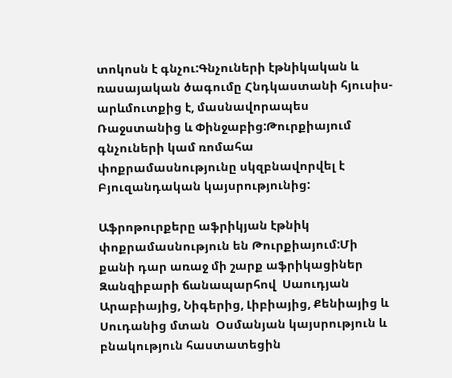տոկոսն է գնչու:Գնչուների էթնիկական և ռասայական ծագումը Հնդկաստանի հյուսիս-արևմուտքից է, մասնավորապես Ռաջստանից և Փինջաբից:Թուրքիայում գնչուների կամ ռոմահա փոքրամասնությունը սկզբնավորվել է  Բյուզանդական կայսրությունից:

Աֆրոթուրքերը աֆրիկյան էթնիկ փոքրամասնություն են Թուրքիայում:Մի քանի դար առաջ մի շարք աֆրիկացիներ Զանզիբարի ճանապարհով  Սաուդյան Արաբիայից, Նիգերից, Լիբիայից, Քենիայից և Սուդանից մտան  Օսմանյան կայսրություն և բնակություն հաստատեցին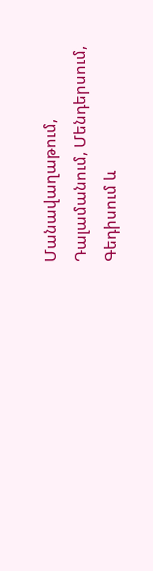Մանավաղաթում, Դալամանում, Մենդերսում, Գեդիսում և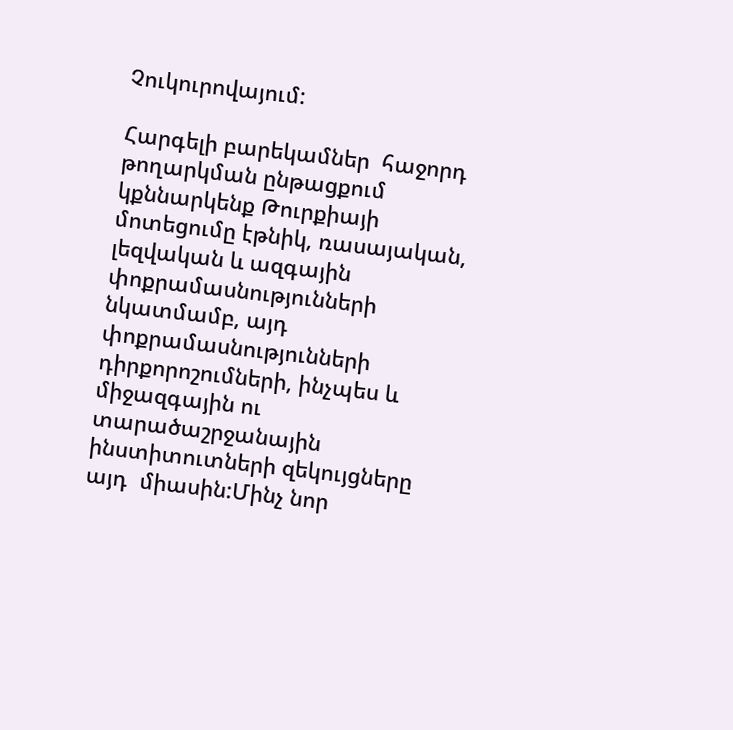Չուկուրովայում:

Հարգելի բարեկամներ  հաջորդ  թողարկման ընթացքում կքննարկենք Թուրքիայի մոտեցումը էթնիկ, ռասայական, լեզվական և ազգային փոքրամասնությունների նկատմամբ, այդ փոքրամասնությունների դիրքորոշումների, ինչպես և միջազգային ու  տարածաշրջանային ինստիտուտների զեկույցները այդ  միասին:Մինչ նոր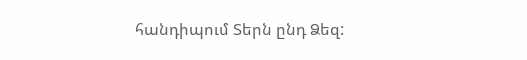հանդիպում Տերն ընդ Ձեզ: